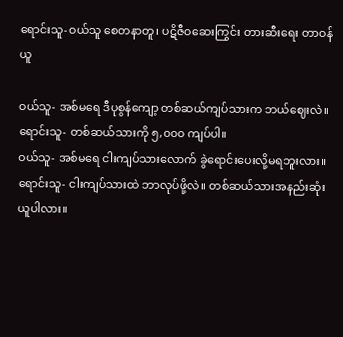ရောင်းသူ-ဝယ်သူ စေတနာတူ၊ ပဋိဇီဝဆေးကြွင်း တားဆီးရေး တာဝန်ယူ

ဝယ်သူ- အစ်မရေ ဒီပုစွန်ကျော့ တစ်ဆယ်ကျပ်သားက ဘယ်ဈေးလဲ။
ရောင်းသူ- တစ်ဆယ်သားကို ၅,၀၀၀ ကျပ်ပါ။
ဝယ်သူ- အစ်မရေ ငါးကျပ်သားလောက် ခွဲရောင်းပေးလို့မရဘူးလား။
ရောင်းသူ- ငါးကျပ်သားထဲ ဘာလုပ်ဖို့လဲ။ တစ်ဆယ်သားအနည်းဆုံးယူပါလား။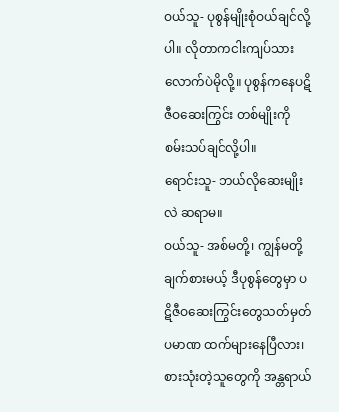ဝယ်သူ- ပုစွန်မျိုးစုံဝယ်ချင်လို့ပါ။ လိုတာကငါးကျပ်သားလောက်ပဲမိုလို့။ ပုစွန်ကနေပဋိဇီဝဆေးကြွင်း တစ်မျိုးကို စမ်းသပ်ချင်လို့ပါ။
ရောင်းသူ- ဘယ်လိုဆေးမျိုးလဲ ဆရာမ။
ဝယ်သူ- အစ်မတို့၊ ကျွန်မတို့ချက်စားမယ့် ဒီပုစွန်တွေမှာ ပဋိဇီဝဆေးကြွင်းတွေသတ်မှတ်ပမာဏ ထက်များနေပြီလား၊ စားသုံးတဲ့သူတွေကို အန္တရာယ်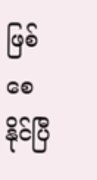ဖြစ်စေနိုင်ပြီ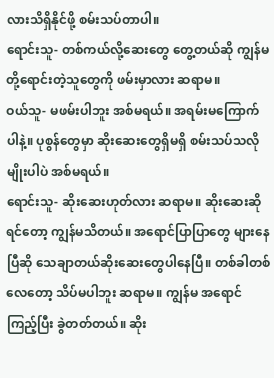လားသိရှိနိုင်ဖို့ စမ်းသပ်တာပါ။
ရောင်းသူ- တစ်ကယ်လို့ဆေးတွေ တွေ့တယ်ဆို ကျွန်မတို့ရောင်းတဲ့သူတွေကို ဖမ်းမှာလား ဆရာမ။
ဝယ်သူ- မဖမ်းပါဘူး အစ်မရယ်။ အရမ်းမကြောက်ပါနဲ့။ ပုစွန်တွေမှာ ဆိုးဆေးတွေရှိမရှိ စမ်းသပ်သလိုမျိုးပါပဲ အစ်မရယ်။
ရောင်းသူ- ဆိုးဆေးဟုတ်လား ဆရာမ။ ဆိုးဆေးဆိုရင်တော့ ကျွန်မသိတယ်။ အရောင်ပြာပြာတွေ များနေပြီဆို သေချာတယ်ဆိုးဆေးတွေပါနေပြီ။ တစ်ခါတစ်လေတော့ သိပ်မပါဘူး ဆရာမ။ ကျွန်မ အရောင်ကြည့်ပြီး ခွဲတတ်တယ်။ ဆိုး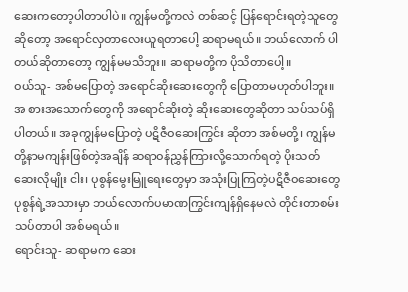ဆေးကတော့ပါတာပါပဲ။ ကျွန်မတို့ကလဲ တစ်ဆင့် ပြန်ရောင်းရတဲ့သူတွေဆိုတော့ အရောင်လှတာလေးယူရတာပေါ့ ဆရာမရယ်။ ဘယ်လောက် ပါတယ်ဆိုတာတော့ ကျွန်မမသိဘူး။ ဆရာမတို့က ပိုသိတာပေါ့။
ဝယ်သူ- အစ်မပြောတဲ့ အရောင်ဆိုးဆေးတွေကို ပြောတာမဟုတ်ပါဘူး။ အ စားအသောက်တွေကို အရောင်ဆိုးတဲ့ ဆိုးဆေးတွေဆိုတာ သပ်သပ်ရှိပါတယ်။ အခုကျွန်မပြောတဲ့ ပဋိဇီဝဆေးကြွင်း ဆိုတာ အစ်မတို့၊ ကျွန်မတို့နာမကျန်းဖြစ်တဲ့အချိန် ဆရာဝန်ညွှန်ကြားလို့သောက်ရတဲ့ ပိုးသတ် ဆေးလိုမျိုး ငါး၊ ပုစွန်မွေးမြူရေးတွေမှာ အသုံးပြုကြတဲ့ပဋိဇီဝဆေးတွေ ပုစွန်ရဲ့အသားမှာ ဘယ်လောက်ပမာဏကြွင်းကျန်ရှိနေမလဲ တိုင်းတာစမ်းသပ်တာပါ အစ်မရယ်။
ရောင်းသူ- ဆရာမက ဆေး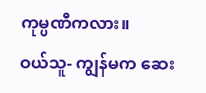ကုမ္ပဏီကလား။
ဝယ်သူ- ကျွန်မက ဆေး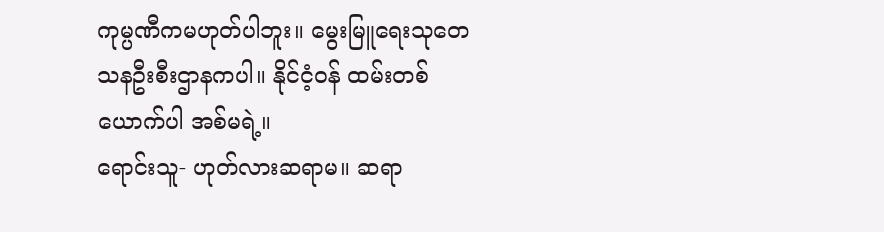ကုမ္ပဏီကမဟုတ်ပါဘူး။ မွေးမြူရေးသုတေသနဦးစီးဌာနကပါ။ နိုင်ငံ့ဝန် ထမ်းတစ်ယောက်ပါ အစ်မရဲ့။
ရောင်းသူ- ဟုတ်လားဆရာမ။ ဆရာ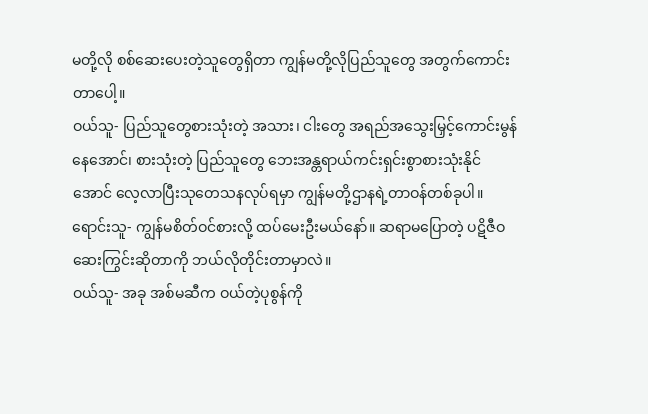မတို့လို စစ်ဆေးပေးတဲ့သူတွေရှိတာ ကျွန်မတို့လိုပြည်သူတွေ အတွက်ကောင်းတာပေါ့။
ဝယ်သူ- ပြည်သူတွေစားသုံးတဲ့ အသား၊ ငါးတွေ အရည်အသွေးမြှင့်ကောင်းမွန်နေအောင်၊ စားသုံးတဲ့ ပြည်သူတွေ ဘေးအန္တရာယ်ကင်းရှင်းစွာစားသုံးနိုင်အောင် လေ့လာပြီးသုတေသနလုပ်ရမှာ ကျွန်မတို့ဌာနရဲ့တာဝန်တစ်ခုပါ။
ရောင်းသူ- ကျွန်မစိတ်ဝင်စားလို့ ထပ်မေးဦးမယ်နော်။ ဆရာမပြောတဲ့ ပဋိဇီဝဆေးကြွင်းဆိုတာကို ဘယ်လိုတိုင်းတာမှာလဲ။
ဝယ်သူ- အခု အစ်မဆီက ဝယ်တဲ့ပုစွန်ကို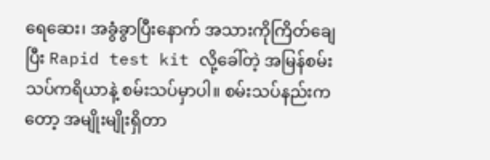ရေဆေး၊ အခွံခွာပြီးနောက် အသားကိုကြိတ်ချေပြီး Rapid test kit လို့ခေါ်တဲ့ အမြန်စမ်းသပ်ကရိယာနဲ့ စမ်းသပ်မှာပါ။ စမ်းသပ်နည်းကတော့ အမျိုးမျိုးရှိတာ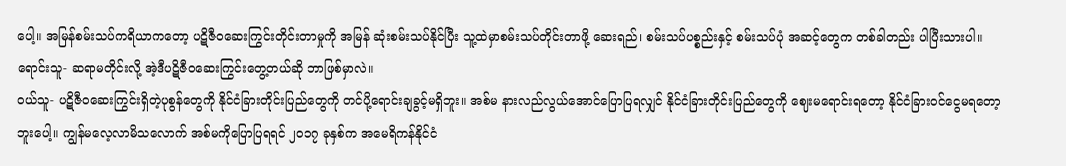ပေါ့။ အမြန်စမ်းသပ်ကရိယာကတော့ ပဋိဇီဝဆေးကြွင်းတိုင်းတာမှုကို အမြန် ဆုံးစမ်းသပ်နိုင်ပြီး သူ့ထဲမှာစမ်းသပ်တိုင်းတာဖို့ ဆေးရည်၊ စမ်းသပ်ပစ္စည်းနှင့် စမ်းသပ်ပုံ အဆင့်တွေက တစ်ခါတည်း ပါပြီးသားပါ။
ရောင်းသူ- ဆရာမတိုင်းလို့ အဲ့ဒီပဋိဇီဝဆေးကြွင်းတွေ့တယ်ဆို ဘာဖြစ်မှာလဲ။
ဝယ်သူ- ပဋိဇီဝဆေးကြွင်းရှိတဲ့ပုစွန်တွေကို နိုင်ငံခြားတိုင်းပြည်တွေကို တင်ပို့ရောင်းချခွင့်မရှိဘူး။ အစ်မ နားလည်လွယ်အောင်ပြောပြရလျှင် နိုင်ငံခြားတိုင်းပြည်တွေကို ဈေးမရောင်းရတော့ နိုင်ငံခြားဝင်ငွေမရတော့ဘူးပေါ့။ ကျွန်မလေ့လာမိသလောက် အစ်မကိုပြောပြရရင် ၂၀၁၇ ခုနှစ်က အမေရိကန်နိုင်ငံ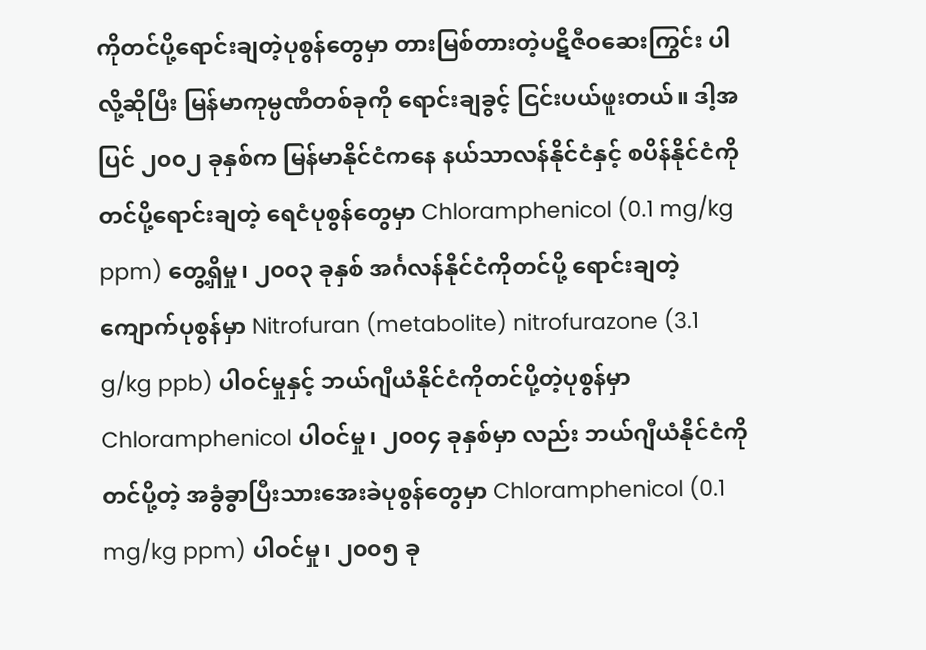ကိုတင်ပို့ရောင်းချတဲ့ပုစွန်တွေမှာ တားမြစ်တားတဲ့ပဋိဇီဝဆေးကြွင်း ပါလို့ဆိုပြီး မြန်မာကုမ္ပဏီတစ်ခုကို ရောင်းချခွင့် ငြင်းပယ်ဖူးတယ်။ ဒါ့အပြင် ၂၀၀၂ ခုနှစ်က မြန်မာနိုင်ငံကနေ နယ်သာလန်နိုင်ငံနှင့် စပိန်နိုင်ငံကိုတင်ပို့ရောင်းချတဲ့ ရေငံပုစွန်တွေမှာ Chloramphenicol (0.1 mg/kg ppm) တွေ့ရှိမှု၊ ၂၀၀၃ ခုနှစ် အင်္ဂလန်နိုင်ငံကိုတင်ပို့ ရောင်းချတဲ့ကျောက်ပုစွန်မှာ Nitrofuran (metabolite) nitrofurazone (3.1 g/kg ppb) ပါဝင်မှုနှင့် ဘယ်ဂျီယံနိုင်ငံကိုတင်ပို့တဲ့ပုစွန်မှာ Chloramphenicol ပါဝင်မှု၊ ၂၀၀၄ ခုနှစ်မှာ လည်း ဘယ်ဂျီယံနိုင်ငံကိုတင်ပို့တဲ့ အခွံခွာပြီးသားအေးခဲပုစွန်တွေမှာ Chloramphenicol (0.1 mg/kg ppm) ပါဝင်မှု၊ ၂၀၀၅ ခု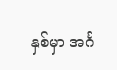နှစ်မှာ အင်္ဂ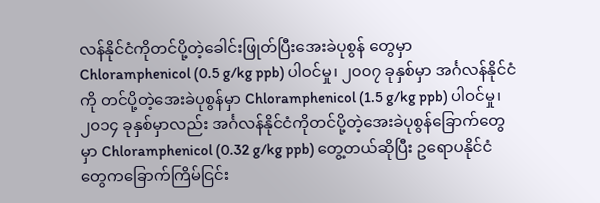လန်နိုင်ငံကိုတင်ပို့တဲ့ခေါင်းဖြုတ်ပြီးအေးခဲပုစွန် တွေမှာ Chloramphenicol (0.5 g/kg ppb) ပါဝင်မှု၊ ၂၀၀၇ ခုနှစ်မှာ အင်္ဂလန်နိုင်ငံကို တင်ပို့တဲ့အေးခဲပုစွန်မှာ Chloramphenicol (1.5 g/kg ppb) ပါဝင်မှု၊ ၂၀၁၄ ခုနှစ်မှာလည်း အင်္ဂလန်နိုင်ငံကိုတင်ပို့တဲ့အေးခဲပုစွန်ခြောက်တွေမှာ Chloramphenicol (0.32 g/kg ppb) တွေ့တယ်ဆိုပြီး ဥရောပနိုင်ငံတွေကခြောက်ကြိမ်ငြင်း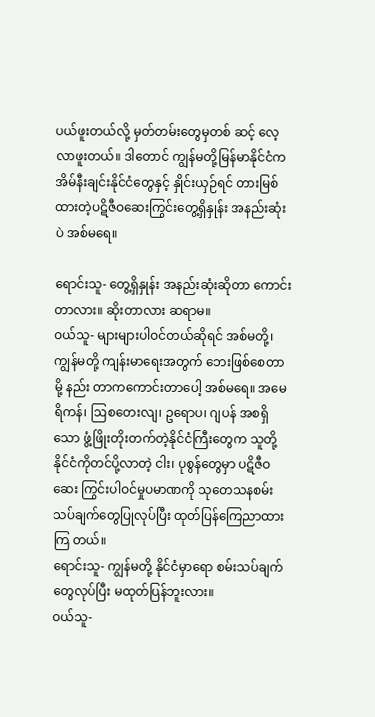ပယ်ဖူးတယ်လို့ မှတ်တမ်းတွေမှတစ် ဆင့် လေ့လာဖူးတယ်။ ဒါတောင် ကျွန်မတို့မြန်မာနိုင်ငံက အိမ်နီးချင်းနိုင်ငံတွေနှင့် နှိုင်းယှဉ်ရင် တားမြစ်ထားတဲ့ပဋိဇီဝဆေးကြွင်းတွေ့ရှိနှုန်း အနည်းဆုံးပဲ အစ်မရေ။

ရောင်းသူ- တွေ့ရှိနှုန်း အနည်းဆုံးဆိုတာ ကောင်းတာလား။ ဆိုးတာလား ဆရာမ။
ဝယ်သူ- များများပါဝင်တယ်ဆိုရင် အစ်မတို့၊ ကျွန်မတို့ ကျန်းမာရေးအတွက် ဘေးဖြစ်စေတာမို့ နည်း တာကကောင်းတာပေါ့ အစ်မရေ။ အမေရိကန်၊ ဩစတေးလျ၊ ဥရောပ၊ ဂျပန် အစရှိသော ဖွံ့ဖြိုးတိုးတက်တဲ့နိုင်ငံကြီးတွေက သူတို့နိုင်ငံကိုတင်ပို့လာတဲ့ ငါး၊ ပုစွန်တွေမှာ ပဋိဇီဝဆေး ကြွင်းပါဝင်မှုပမာဏကို သုတေသနစမ်းသပ်ချက်တွေပြုလုပ်ပြီး ထုတ်ပြန်ကြေညာထားကြ တယ်။
ရောင်းသူ- ကျွန်မတို့ နိုင်ငံမှာရော စမ်းသပ်ချက်တွေလုပ်ပြီး မထုတ်ပြန်ဘူးလား။
ဝယ်သူ-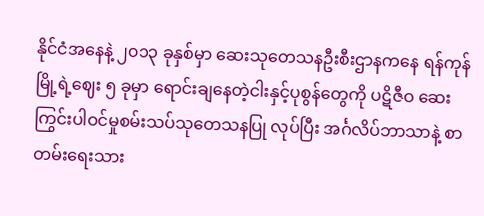နိုင်ငံအနေနဲ့ ၂၀၁၃ ခုနှစ်မှာ ဆေးသုတေသနဦးစီးဌာနကနေ ရန်ကုန်မြို့ရဲ့ဈေး ၅ ခုမှာ ရောင်းချနေတဲ့ငါးနှင့်ပုစွန်တွေကို ပဋိဇီဝ ဆေးကြွင်းပါဝင်မှုစမ်းသပ်သုတေသနပြု လုပ်ပြီး အင်္ဂလိပ်ဘာသာနဲ့ စာတမ်းရေးသား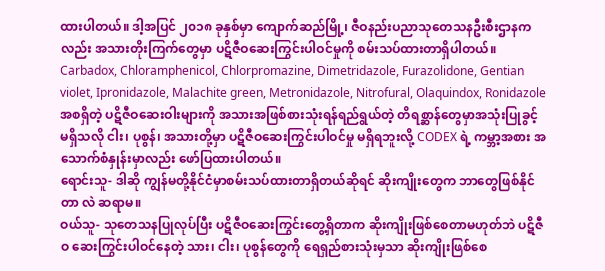ထားပါတယ်။ ဒါ့အပြင် ၂၀၁၈ ခုနှစ်မှာ ကျောက်ဆည်မြို့၊ ဇီဝနည်းပညာသုတေသနဦးစီးဌာနကလည်း အသားတိုးကြက်တွေမှာ ပဋိဇီဝဆေးကြွင်းပါဝင်မှုကို စမ်းသပ်ထားတာရှိပါတယ်။ Carbadox, Chloramphenicol, Chlorpromazine, Dimetridazole, Furazolidone, Gentian violet, Ipronidazole, Malachite green, Metronidazole, Nitrofural, Olaquindox, Ronidazole အစရှိတဲ့ ပဋိဇီဝဆေးဝါးများကို အသားအဖြစ်စားသုံးရန်ရည်ရွယ်တဲ့ တိရစ္ဆာန်တွေမှာအသုံးပြုခွင့် မရှိသလို ငါး၊ ပုစွန်၊ အသားတို့မှာ ပဋိဇီဝဆေးကြွင်းပါဝင်မှု မရှိရဘူးလို့ CODEX ရဲ့ ကမ္ဘာ့အစား အသောက်စံနှုန်းမှာလည်း ဖော်ပြထားပါတယ်။
ရောင်းသူ- ဒါဆို ကျွန်မတို့နိုင်ငံမှာစမ်းသပ်ထားတာရှိတယ်ဆိုရင် ဆိုးကျိုးတွေက ဘာတွေဖြစ်နိုင်တာ လဲ ဆရာမ။
ဝယ်သူ- သုတေသနပြုလုပ်ပြီး ပဋိဇီဝဆေးကြွင်းတွေ့ရှိတာက ဆိုးကျိုးဖြစ်စေတာမဟုတ်ဘဲ ပဋိဇီဝ ဆေးကြွင်းပါဝင်နေတဲ့ သား၊ ငါး၊ ပုစွန်တွေကို ရေရှည်စားသုံးမှသာ ဆိုးကျိုးဖြစ်စေ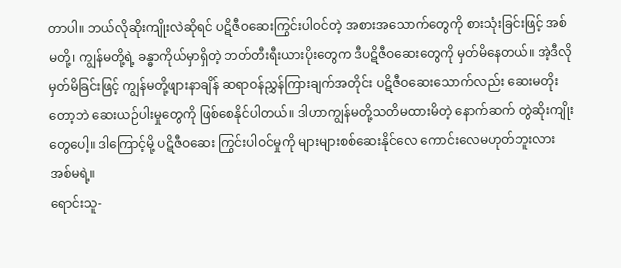တာပါ။ ဘယ်လိုဆိုးကျိုးလဲဆိုရင် ပဋိဇီဝဆေးကြွင်းပါဝင်တဲ့ အစားအသောက်တွေကို စားသုံးခြင်းဖြင့် အစ်မတို့၊ ကျွန်မတို့ရဲ့ ခန္ဓာကိုယ်မှာရှိတဲ့ ဘတ်တီးရီးယားပိုးတွေက ဒီပဋိဇီဝဆေးတွေကို မှတ်မိနေတယ်။ အဲ့ဒီလိုမှတ်မိခြင်းဖြင့် ကျွန်မတို့ဖျားနာချိန် ဆရာဝန်ညွှန်ကြားချက်အတိုင်း ပဋိဇီဝဆေးသောက်လည်း ဆေးမတိုးတော့ဘဲ ဆေးယဉ်ပါးမှုတွေကို ဖြစ်စေနိုင်ပါတယ်။ ဒါဟာကျွန်မတို့သတိမထားမိတဲ့ နောက်ဆက် တွဲဆိုးကျိုးတွေပေါ့။ ဒါကြောင့်မို့ ပဋိဇီဝဆေး ကြွင်းပါဝင်မှုကို များများစစ်ဆေးနိုင်လေ ကောင်းလေမဟုတ်ဘူးလား အစ်မရဲ့။
ရောင်းသူ-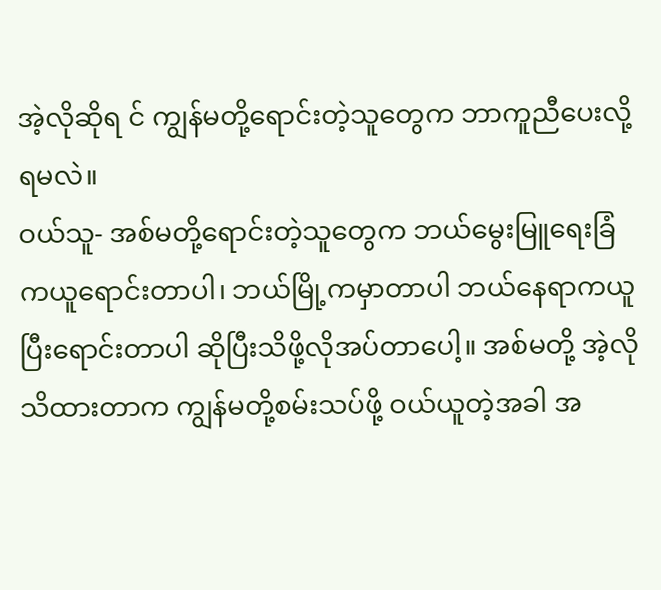အဲ့လိုဆိုရ င် ကျွန်မတို့ရောင်းတဲ့သူတွေက ဘာကူညီပေးလို့ရမလဲ။
ဝယ်သူ- အစ်မတို့ရောင်းတဲ့သူတွေက ဘယ်မွေးမြူရေးခြံကယူရောင်းတာပါ၊ ဘယ်မြို့ကမှာတာပါ ဘယ်နေရာကယူပြီးရောင်းတာပါ ဆိုပြီးသိဖို့လိုအပ်တာပေါ့။ အစ်မတို့ အဲ့လိုသိထားတာက ကျွန်မတို့စမ်းသပ်ဖို့ ဝယ်ယူတဲ့အခါ အ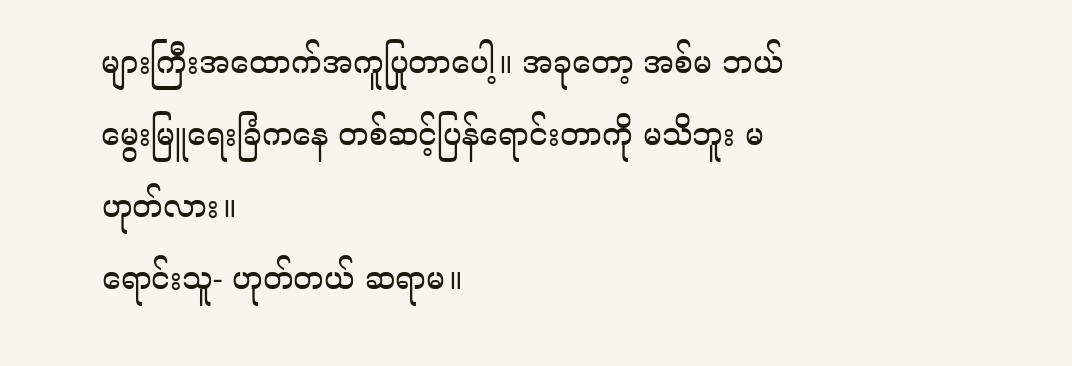များကြီးအထောက်အကူပြုတာပေါ့။ အခုတော့ အစ်မ ဘယ်မွေးမြူရေးခြံကနေ တစ်ဆင့်ပြန်ရောင်းတာကို မသိဘူး မဟုတ်လား။
ရောင်းသူ- ဟုတ်တယ် ဆရာမ။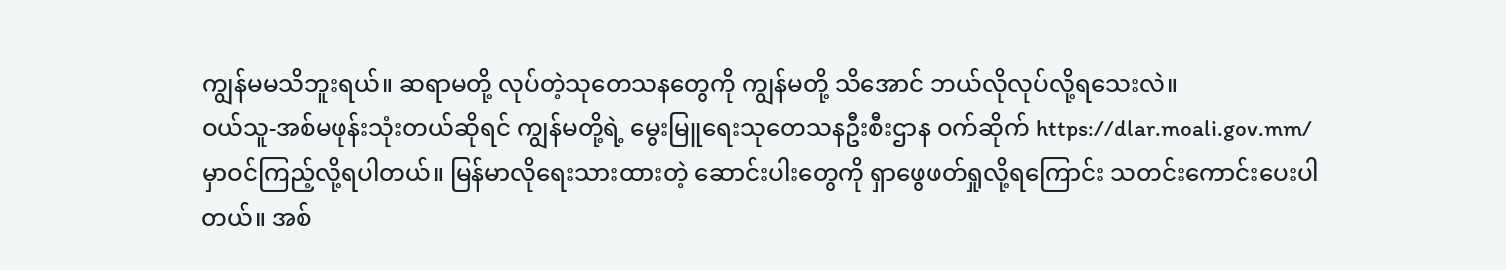ကျွန်မမသိဘူးရယ်။ ဆရာမတို့ လုပ်တဲ့သုတေသနတွေကို ကျွန်မတို့ သိအောင် ဘယ်လိုလုပ်လို့ရသေးလဲ။
ဝယ်သူ-အစ်မဖုန်းသုံးတယ်ဆိုရင် ကျွန်မတို့ရဲ့ မွေးမြူရေးသုတေသနဦးစီးဌာန ဝက်ဆိုက် https://dlar.moali.gov.mm/ မှာဝင်ကြည့်လို့ရပါတယ်။ မြန်မာလိုရေးသားထားတဲ့ ဆောင်းပါးတွေကို ရှာဖွေဖတ်ရှုလို့ရကြောင်း သတင်းကောင်းပေးပါတယ်။ အစ်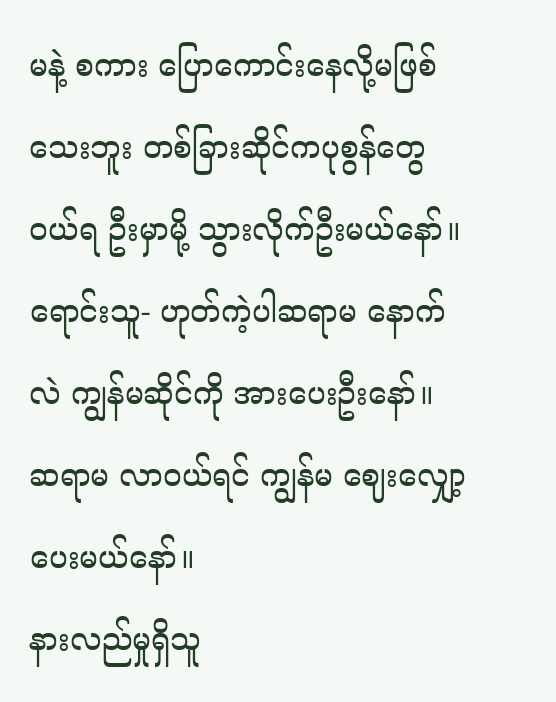မနဲ့ စကား ပြောကောင်းနေလို့မဖြစ်သေးဘူး တစ်ခြားဆိုင်ကပုစွန်တွေ ဝယ်ရ ဦးမှာမို့ သွားလိုက်ဦးမယ်နော်။
ရောင်းသူ- ဟုတ်ကဲ့ပါဆရာမ နောက်လဲ ကျွန်မဆိုင်ကို အားပေးဦးနော်။ ဆရာမ လာဝယ်ရင် ကျွန်မ ဈေးလျှော့ပေးမယ်နော်။
နားလည်မှုရှိသူ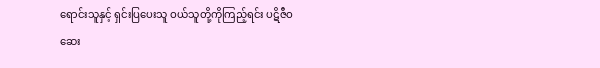ရောင်းသူနှင့် ရှင်းပြပေးသူ ဝယ်သူတို့ကိုကြည့်ရင်း ပဋိဇီဝဆေး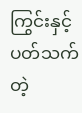ကြွင်းနှင့်ပတ်သက်တဲ့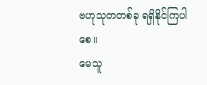ဗဟုသုတတစ်ခု ရရှိနိုင်ကြပါစေ။
မေသူ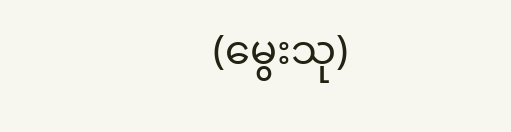(မွေးသု)